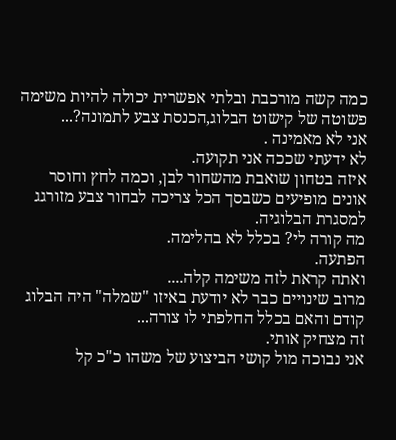כמה קשה מורכבת ובלתי אפשרית יכולה להיות משימה פשוטה של קישוט הבלוג,הכנסת צבע לתמונה?...
אני לא מאמינה .
לא ידעתי שככה אני תקועה.
איזה בטחון שואבת מהשחור לבן, וכמה לחץ וחוסר אונים מופיעים כשבסך הכל צריכה לבחור צבע מזורגג למסגרת הבלוגיה.
מה קורה לי? בכלל לא בהלימה.
הפתעה.
ואתה קראת לזה משימה קלה....
מרוב שינויים כבר לא יודעת באיזו "שמלה" היה הבלוג קודם והאם בכלל החלפתי לו צורה...
זה מצחיק אותי.
אני נבוכה מול קושי הביצוע של משהו כ"כ קל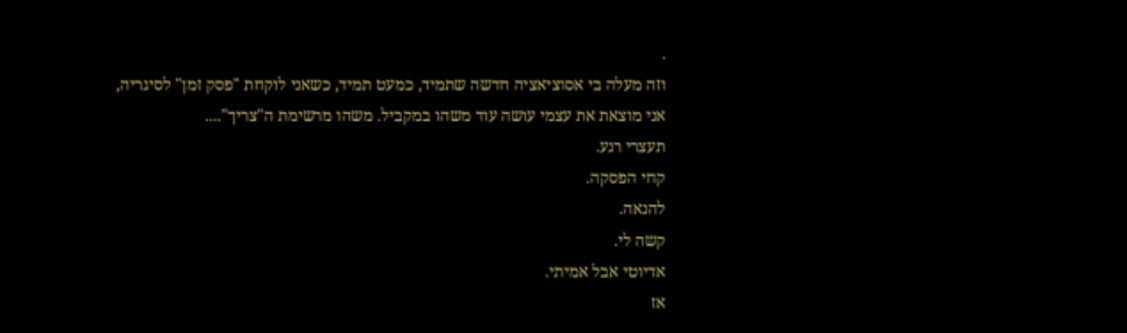.
וזה מעלה בי אסוציאציה חדשה שתמיד, כמעט תמיד, כשאני לוקחת "פסק זמן" לסיגריה,
אני מוצאת את עצמי עושה עוד משהו במקביל. משהו מרשימת ה"צריך"....
תעצרי רגע.
קחי הפסקה.
להנאה.
קשה לי.
אדיוטי אבל אמיתי.
אז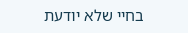בחיי שלא יודעת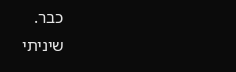כבר.
שיניתי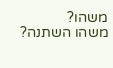משהו?
משהו השתנה?